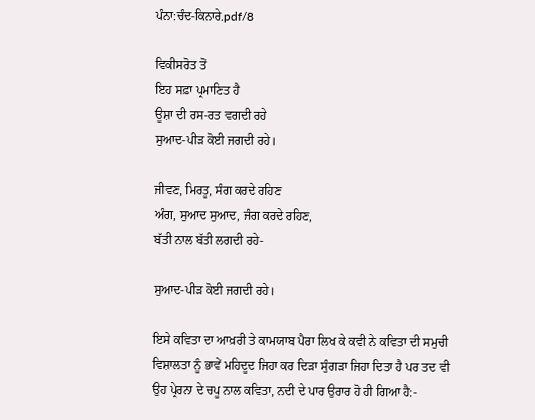ਪੰਨਾ:ਚੰਦ-ਕਿਨਾਰੇ.pdf/8

ਵਿਕੀਸਰੋਤ ਤੋਂ
ਇਹ ਸਫ਼ਾ ਪ੍ਰਮਾਣਿਤ ਹੈ
ਊਸ਼ਾ ਦੀ ਰਸ-ਰਤ ਵਗਦੀ ਰਹੇ
ਸੁਆਦ-ਪੀੜ ਕੋਈ ਜਗਦੀ ਰਹੇ।

ਜੀਵਣ, ਮਿਰਤੂ, ਸੰਗ ਕਰਦੇ ਰਹਿਣ
ਅੰਗ, ਸੁਆਦ ਸੁਆਦ, ਜੰਗ ਕਰਦੇ ਰਹਿਣ,
ਬੱਤੀ ਨਾਲ ਬੱਤੀ ਲਗਦੀ ਰਹੇ-

ਸੁਆਦ-ਪੀੜ ਕੋਈ ਜਗਦੀ ਰਹੇ।

ਇਸੇ ਕਵਿਤਾ ਦਾ ਆਖ਼ਰੀ ਤੇ ਕਾਮਯਾਬ ਪੈਰਾ ਲਿਖ ਕੇ ਕਵੀ ਨੇ ਕਵਿਤਾ ਦੀ ਸਮੁਚੀ ਵਿਸ਼ਾਲਤਾ ਨੂੰ ਭਾਵੇਂ ਮਹਿਦੂਦ ਜਿਹਾ ਕਰ ਦਿੜਾ ਸੁੰਗੜਾ ਜਿਹਾ ਦਿਤਾ ਹੈ ਪਰ ਤਦ ਵੀ ਉਹ ਪ੍ਰੇਰਨਾ ਦੇ ਚਪੂ ਨਾਲ ਕਵਿਤਾ, ਨਦੀ ਦੇ ਪਾਰ ਉਰਾਰ ਹੋ ਹੀ ਗਿਆ ਹੈ:-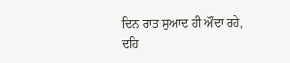ਦਿਨ ਰਾਤ ਸੁਆਦ ਹੀ ਔਂਦਾ ਰਹੇ,
ਦਹਿ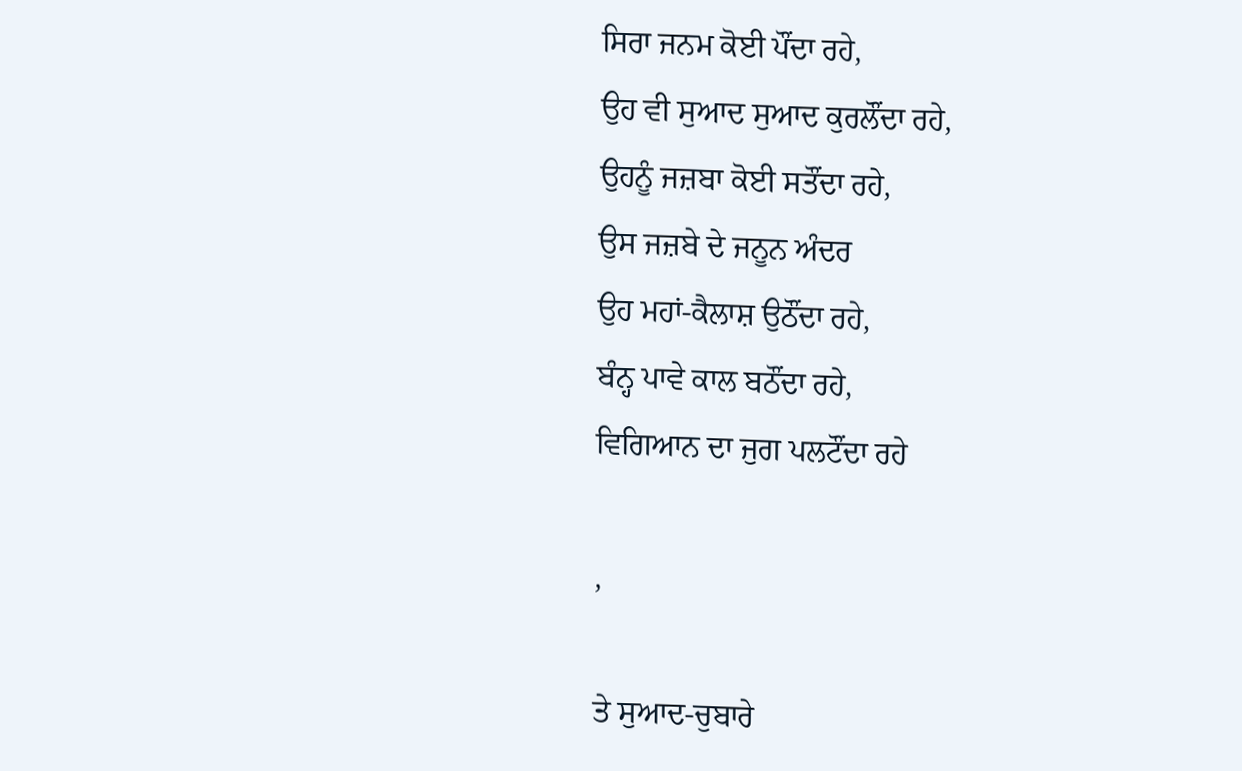ਸਿਰਾ ਜਨਮ ਕੋਈ ਪੌਂਦਾ ਰਹੇ,
ਉਹ ਵੀ ਸੁਆਦ ਸੁਆਦ ਕੁਰਲੌਂਦਾ ਰਹੇ,
ਉਹਨੂੰ ਜਜ਼ਬਾ ਕੋਈ ਸਤੌਂਦਾ ਰਹੇ,
ਉਸ ਜਜ਼ਬੇ ਦੇ ਜਨੂਨ ਅੰਦਰ
ਉਹ ਮਹਾਂ-ਕੈਲਾਸ਼ ਉਠੌਂਦਾ ਰਹੇ,
ਬੰਨ੍ਹ ਪਾਵੇ ਕਾਲ ਬਠੌਂਦਾ ਰਹੇ,
ਵਿਗਿਆਨ ਦਾ ਜੁਗ ਪਲਟੌਂਦਾ ਰਹੇ

,

ਤੇ ਸੁਆਦ-ਚੁਬਾਰੇ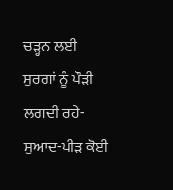ਚੜ੍ਹਨ ਲਈ
ਸੁਰਗਾਂ ਨੂੰ ਪੌੜੀ ਲਗਦੀ ਰਹੇ-
ਸੁਆਦ-ਪੀੜ ਕੋਈ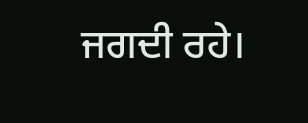ਜਗਦੀ ਰਹੇ।